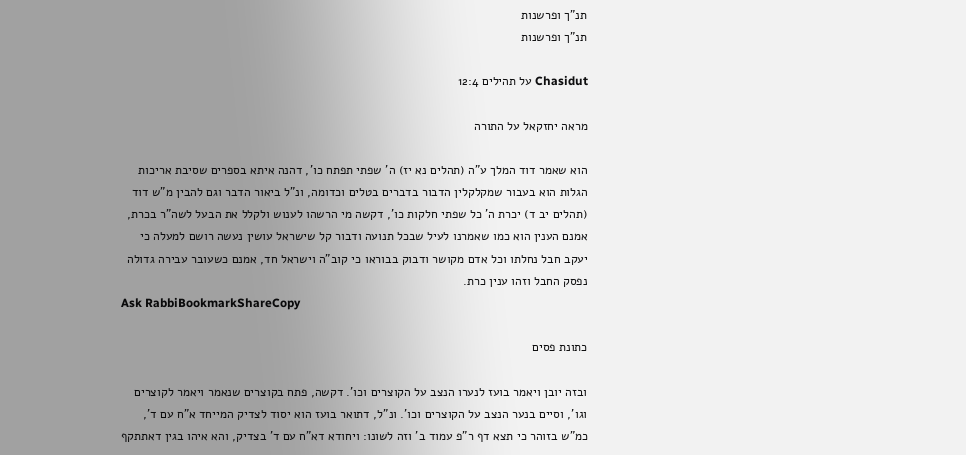תנ"ך ופרשנות
תנ"ך ופרשנות

Chasidut על תהילים 12:4

מראה יחזקאל על התורה

הוא שאמר דוד המלך ע"ה (תהלים נא יז) ה' שפתי תפתח כו', דהנה איתא בספרים שסיבת אריכות הגלות הוא בעבור שמקלקלין הדבור בדברים בטלים וכדומה, ונ"ל ביאור הדבר וגם להבין מ"ש דוד (תהלים יב ד) יכרת ה' כל שפתי חלקות כו', דקשה מי הרשהו לענוש ולקלל את הבעל לשה"ר בכרת, אמנם הענין הוא כמו שאמרנו לעיל שבכל תנועה ודבור קל שישראל עושין נעשה רושם למעלה כי יעקב חבל נחלתו וכל אדם מקושר ודבוק בבוראו כי קוב"ה וישראל חד, אמנם כשעובר עבירה גדולה נפסק החבל וזהו ענין כרת.
Ask RabbiBookmarkShareCopy

כתונת פסים

ובזה יובן ויאמר בועז לנערו הנצב על הקוצרים וכו'. דקשה, פתח בקוצרים שנאמר ויאמר לקוצרים וגו', וסיים בנער הנצב על הקוצרים וכו'. ונ"ל, דתואר בועז הוא יסוד לצדיק המייחד א"ח עם ד', כמ"ש בזוהר כי תצא דף ר"פ עמוד ב' וזה לשונו: ויחודא דא"ח עם ד' בצדיק, והא איהו בגין דאתתקף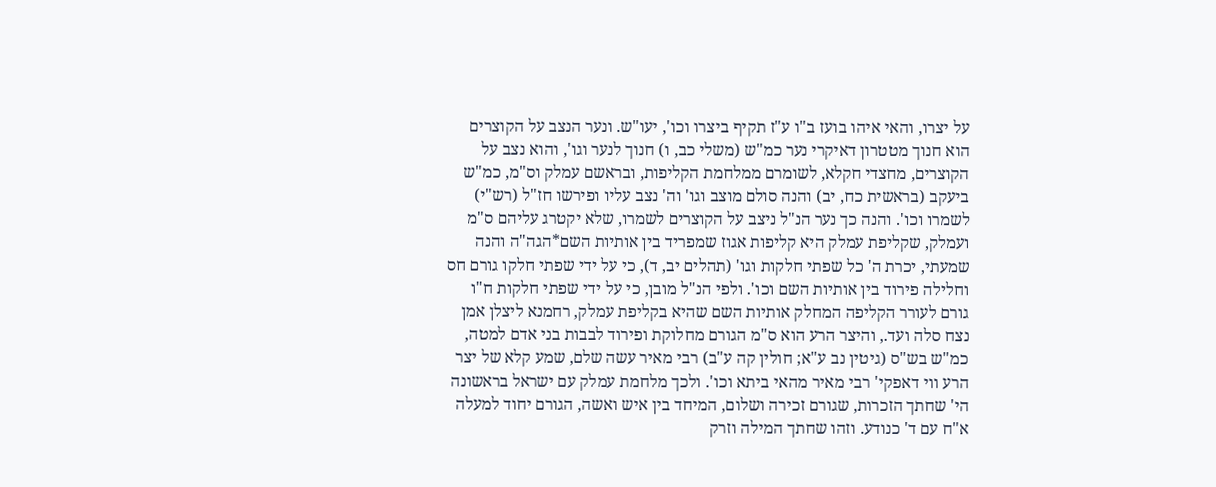על יצרו, והאי איהו בועז ב"ו ע"ז תקיף ביצרו וכו', יעו"ש. ונער הנצב על הקוצרים הוא חנוך מטטרון דאיקרי נער כמ"ש (משלי כב, ו) חנוך לנער וגו', והוא נצב על הקוצרים, מחצדי חקלא, לשומרם ממלחמת הקליפות, ובראשם עמלק וס"מ, כמ"ש ביעקב (בראשית כח, יב) והנה סולם מוצב וגו' וה' נצב עליו ופירשו חז"ל (רש"י) לשמרו וכו'. והנה כך נער הנ"ל ניצב על הקוצרים לשמרו, שלא יקטרג עליהם ס"מ ועמלק, שקליפת עמלק היא קליפות אגוז שמפריד בין אותיות השם*הגה"ה והנה שמעתי, יכרת ה' כל שפתי חלקות וגו' (תהלים יב, ד), כי על ידי שפתי חלקו גורם חס וחלילה פירוד בין אותיות השם וכו'. ולפי הנ"ל מובן, כי על ידי שפתי חלקות ח"ו גורם לעורר הקליפה המחלק אותיות השם שהיא בקליפת עמלק, רחמנא ליצלן אמן נצח סלה ועד., והיצר הרע הוא ס"מ הגורם מחלוקת ופירוד לבבות בני אדם למטה, כמ"ש בש"ס (גיטין נב ע"א; חולין קה ע"ב) רבי מאיר עשה שלם, שמע קלא של יצר הרע ווי דאפקי' רבי מאיר מהאי ביתא וכו'. ולכך מלחמת עמלק עם ישראל בראשונה הי' שחתך הזכרות, שגורם זכירה ושלום, המיחד בין איש ואשה, הגורם יחוד למעלה א"ח עם ד' כנודע. וזהו שחתך המילה וזרק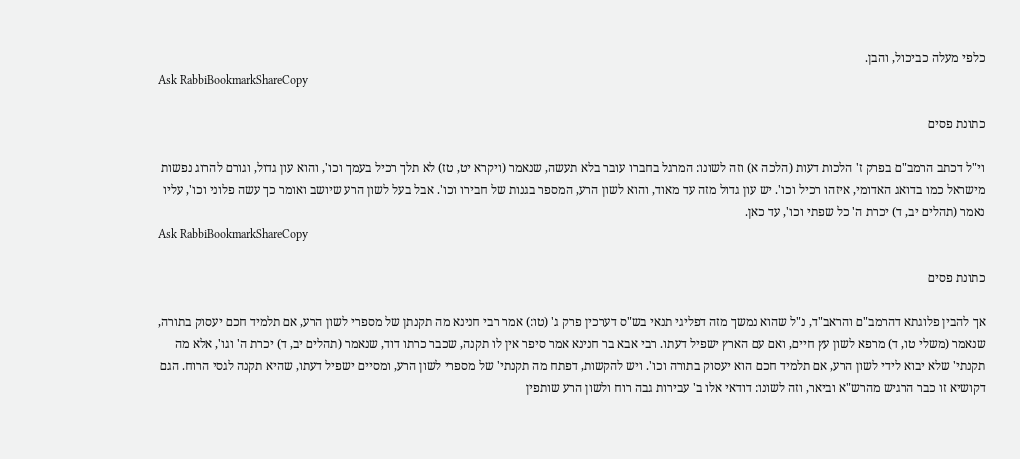כלפי מעלה כביכול, והבן.
Ask RabbiBookmarkShareCopy

כתונת פסים

וי"ל דכתב הרמב"ם בפרק ז' הלכות דעות (הלכה א) וזה לשונו: המרגל בחברו עובר בלא תעשה, שנאמר (ויקרא יט, טז) לא תלך רכיל בעמך וכו', והוא עון גדול, וגורם להרוג נפשות מישראל כמו בדואג האדומי, איזהו רכיל וכו'. יש עון גדול מזה עד מאוד, והוא לשון הרע, המספר בגנות של חבירו וכו'. אבל בעל לשון הרע שיושב ואומר כך עשה פלוני וכו', עליו נאמר (תהלים יב, ד) יכרת ה' כל שפתי וכו', עד כאן.
Ask RabbiBookmarkShareCopy

כתונת פסים

אך להבין פלוגתא דהרמב"ם והראב"ד, נ"ל שהוא נמשך מזה דפליגי תנאי בש"ס דערכין פרק ג' (טו:) אמר רבי חנינא מה תקנתן של מספרי לשון הרע, אם תלמיד חכם יעסוק בתורה, שנאמר (משלי טו, ד) מרפא לשון עץ חיים, ואם עם הארץ ישפיל דעתו. רבי אבא בר חנינא אמר סיפר אין לו תקנה, שכבר כרתו דוד, שנאמר (תהלים יב, ד) יכרת ה' וגו', אלא מה תקנתי' שלא יבוא לידי לשון הרע, אם תלמיד חכם הוא יעסוק בתורה וכו'. ויש להקשות, דפתח מה תקנתי' של מספרי לשון הרע, ומסיים ישפיל דעתו, שהיא תקנה לגסי הרוח. הגם דקושיא זו כבר הרגיש מהרש"א וביאר, וזה לשונו: דודאי אלו ב' עבירות גבה רוח ולשון הרע שותפין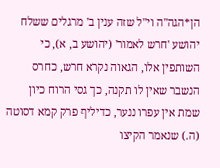הן*הגה"ה וי"ל שזה ענין ב' מרגלים ששלח יהושע 'חרש לאמור' (יהושע ב, א), כי השותפין אלו, הגאוה נקרא חרש, כחרס הנשבר שאין לו תקנה, כך גסי הרוח כיון שמת אין עפרו ננער, כדיליף פרק קמא דסוטה (ה.) שנאמר הקיצו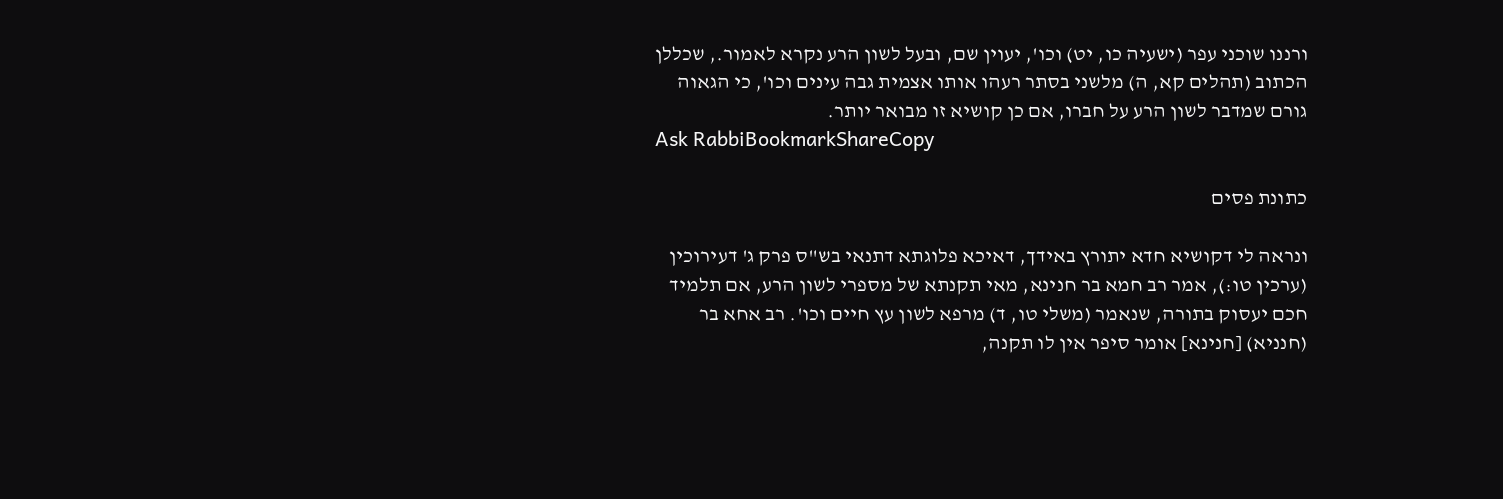ורננו שוכני עפר (ישעיה כו, יט) וכו', יעוין שם, ובעל לשון הרע נקרא לאמור., שכללן הכתוב (תהלים קא, ה) מלשני בסתר רעהו אותו אצמית גבה עינים וכו', כי הגאוה גורם שמדבר לשון הרע על חברו, אם כן קושיא זו מבואר יותר.
Ask RabbiBookmarkShareCopy

כתונת פסים

ונראה לי דקושיא חדא יתורץ באידך, דאיכא פלוגתא דתנאי בש"ס פרק ג' דעירוכין (ערכין טו:), אמר רב חמא בר חנינא, מאי תקנתא של מספרי לשון הרע, אם תלמיד חכם יעסוק בתורה, שנאמר (משלי טו, ד) מרפא לשון עץ חיים וכו'. רב אחא בר (חנניא) [חנינא] אומר סיפר אין לו תקנה,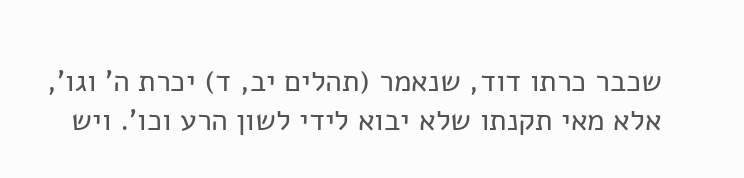שכבר כרתו דוד, שנאמר (תהלים יב, ד) יכרת ה' וגו', אלא מאי תקנתו שלא יבוא לידי לשון הרע וכו'. ויש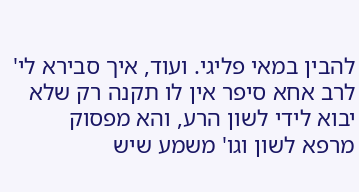להבין במאי פליגי. ועוד, איך סבירא לי' לרב אחא סיפר אין לו תקנה רק שלא יבוא לידי לשון הרע, והא מפסוק מרפא לשון וגו' משמע שיש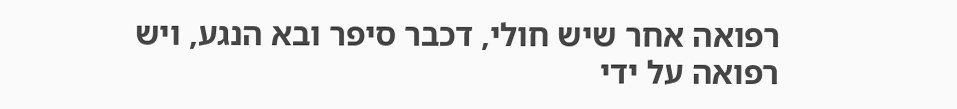רפואה אחר שיש חולי, דכבר סיפר ובא הנגע, ויש רפואה על ידי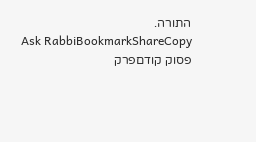התורה.
Ask RabbiBookmarkShareCopy
פסוק קודםפרק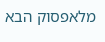מלאפסוק הבא